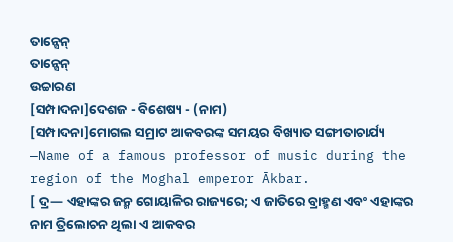ତାନ୍ସେନ୍
ତାନ୍ସେନ୍
ଉଚ୍ଚାରଣ
[ସମ୍ପାଦନା]ଦେଶଜ - ବିଶେଷ୍ୟ - (ନାମ)
[ସମ୍ପାଦନା]ମୋଗଲ ସମ୍ରାଟ ଆକବରଙ୍କ ସମୟର ବିଖ୍ୟାତ ସଙ୍ଗୀତାଚାର୍ଯ୍ୟ —Name of a famous professor of music during the region of the Moghal emperor Ākbar.
[ ଦ୍ର— ଏହାଙ୍କର ଜନ୍ମ ଗୋୟାଳିର ରାଜ୍ୟରେ; ଏ ଜାତିରେ ବ୍ରାହ୍ମଣ ଏବଂ ଏହାଙ୍କର ନାମ ତ୍ରିଲୋଚନ ଥିଲା ଏ ଆକବର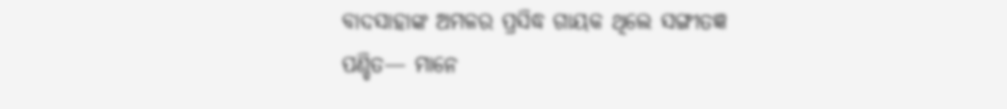ବାଦସାହାଙ୍କ ଅମଳର ପ୍ରସିଦ୍ଧ ଗାୟକ ଥିଲେ ସଙ୍ଗୀତଜ୍ଞ ପଣ୍ଡିତ— ମାନେ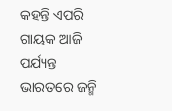କହନ୍ତି ଏପରି ଗାୟକ ଆଜି ପର୍ଯ୍ୟନ୍ତ ଭାରତରେ ଜନ୍ମି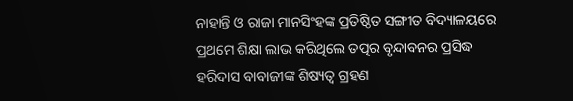ନାହାନ୍ତି ଓ ରାଜା ମାନସିଂହଙ୍କ ପ୍ରତିଷ୍ଠିତ ସଙ୍ଗୀତ ବିଦ୍ୟାଳୟରେ ପ୍ରଥମେ ଶିକ୍ଷା ଲାଭ କରିଥିଲେ ତତ୍ପର ବୃନ୍ଦାବନର ପ୍ରସିଦ୍ଧ ହରିଦାସ ବାବାଜୀଙ୍କ ଶିଷ୍ୟତ୍ୱ ଗ୍ରହଣ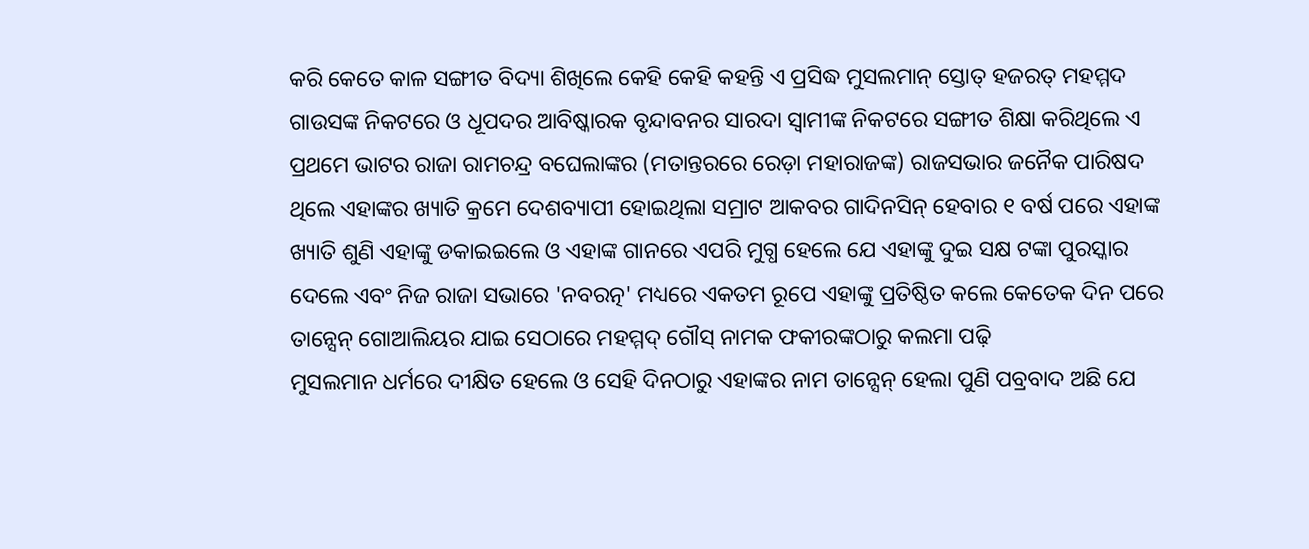କରି କେତେ କାଳ ସଙ୍ଗୀତ ବିଦ୍ୟା ଶିଖିଲେ କେହି କେହି କହନ୍ତି ଏ ପ୍ରସିଦ୍ଧ ମୁସଲମାନ୍ ସ୍ତୋତ୍ ହଜରତ୍ ମହମ୍ମଦ ଗାଉସଙ୍କ ନିକଟରେ ଓ ଧୂପଦର ଆବିଷ୍କାରକ ବୃନ୍ଦାବନର ସାରଦା ସ୍ୱାମୀଙ୍କ ନିକଟରେ ସଙ୍ଗୀତ ଶିକ୍ଷା କରିଥିଲେ ଏ ପ୍ରଥମେ ଭାଟର ରାଜା ରାମଚନ୍ଦ୍ର ବଘେଲାଙ୍କର (ମତାନ୍ତରରେ ରେଡ଼ା ମହାରାଜଙ୍କ) ରାଜସଭାର ଜନୈକ ପାରିଷଦ ଥିଲେ ଏହାଙ୍କର ଖ୍ୟାତି କ୍ରମେ ଦେଶବ୍ୟାପୀ ହୋଇଥିଲା ସମ୍ରାଟ ଆକବର ଗାଦିନସିନ୍ ହେବାର ୧ ବର୍ଷ ପରେ ଏହାଙ୍କ ଖ୍ୟାତି ଶୁଣି ଏହାଙ୍କୁ ଡକାଇଇଲେ ଓ ଏହାଙ୍କ ଗାନରେ ଏପରି ମୁଗ୍ଧ ହେଲେ ଯେ ଏହାଙ୍କୁ ଦୁଇ ସକ୍ଷ ଟଙ୍କା ପୁରସ୍କାର ଦେଲେ ଏବଂ ନିଜ ରାଜା ସଭାରେ 'ନବରତ୍ନ' ମଧ୍ୟରେ ଏକତମ ରୂପେ ଏହାଙ୍କୁ ପ୍ରତିଷ୍ଠିତ କଲେ କେତେକ ଦିନ ପରେ ତାନ୍ସେନ୍ ଗୋଆଲିୟର ଯାଇ ସେଠାରେ ମହମ୍ମଦ୍ ଗୌସ୍ ନାମକ ଫକୀରଙ୍କଠାରୁ କଲମା ପଢ଼ି
ମୁସଲମାନ ଧର୍ମରେ ଦୀକ୍ଷିତ ହେଲେ ଓ ସେହି ଦିନଠାରୁ ଏହାଙ୍କର ନାମ ତାନ୍ସେନ୍ ହେଲା ପୁଣି ପବ୍ରବାଦ ଅଛି ଯେ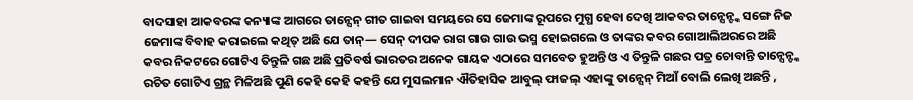ବାଦସାହା ଆକବରଙ୍କ କନ୍ୟାଙ୍କ ଆଗରେ ତାନ୍ସେନ୍ ଗୀତ ଗାଇବା ସମୟରେ ସେ ଜେମାଙ୍କ ରୂପରେ ମୁଗ୍ଧ ହେବା ଦେଖି ଆକବର ତାନ୍ସେନ୍ଙ୍କ ସଙ୍ଗେ ନିଜ ଜେମାଙ୍କ ବିବାହ କରାଇଲେ କଥିତ୍ ଅଛି ଯେ ତାନ୍— ସେନ୍ ଦୀପକ ରାଗ ଗାଉ ଗାଉ ଭସ୍ମ ହୋଇଗଲେ ଓ ତାଙ୍କର କବର ଗୋଆଲିଅରରେ ଅଛି କବର ନିକଟରେ ଗୋଟିଏ ତିନ୍ତୁଳି ଗଛ ଅଛି ପ୍ରତିବର୍ଷ ଭାରତର ଅନେକ ଗାୟକ ଏଠାରେ ସମବେତ ହୁଅନ୍ତି ଓ ଏ ତିନ୍ତୁଳି ଗଛର ପତ୍ର ଚୋବାନ୍ତି ତାନ୍ସେନ୍ଙ୍କ ରଚିତ ଗୋଟିଏ ଗ୍ରନ୍ଥ ମିଳିଅଛି ପୁଣି କେହି କେହି କହନ୍ତି ଯେ ମୁସଲମାନ ଐତିହାସିକ ଆବୁଲ୍ ଫାଜଲ୍ ଏହାଙ୍କୁ ତାନ୍ସେନ୍ ମିଆଁ ବୋଲି ଲେଖି ଅଛନ୍ତି ,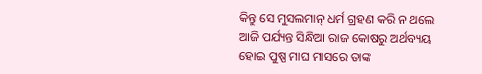କିନ୍ତୁ ସେ ମୁସଲମାନ୍ ଧର୍ମ ଗ୍ରହଣ କରି ନ ଥଲେ ଆଜି ପର୍ଯ୍ୟନ୍ତ ସିନ୍ଧିଆ ରାଜ କୋଷରୁ ଅର୍ଥବ୍ୟୟ ହୋଇ ପୁଷ୍ପ ମାଘ ମାସରେ ତାଙ୍କ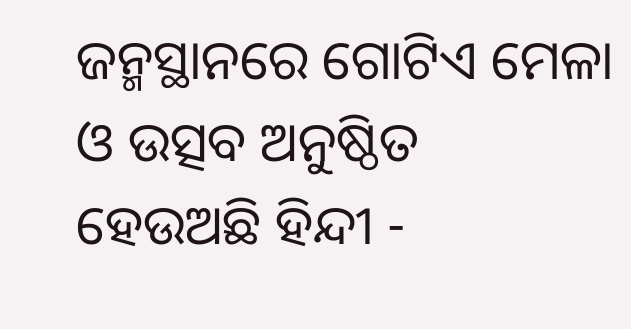ଜନ୍ମସ୍ଥାନରେ ଗୋଟିଏ ମେଳା ଓ ଉତ୍ସବ ଅନୁଷ୍ଠିତ ହେଉଅଛି ହିନ୍ଦୀ -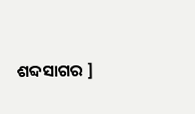ଶବ୍ଦସାଗର ]